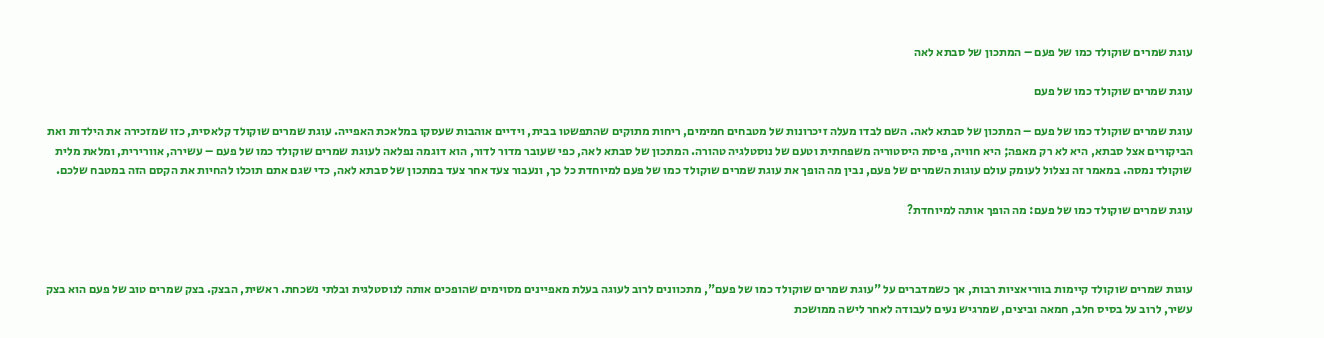עוגת שמרים שוקולד כמו של פעם – המתכון של סבתא לאה

עוגת שמרים שוקולד כמו של פעם

עוגת שמרים שוקולד כמו של פעם – המתכון של סבתא לאה. השם לבדו מעלה זיכרונות של מטבחים חמימים, ריחות מתוקים שהתפשטו בבית, וידיים אוהבות שעסקו במלאכת האפייה. עוגת שמרים שוקולד קלאסית, כזו שמזכירה את הילדות ואת הביקורים אצל סבתא, היא לא רק מאפה; היא חוויה, פיסת היסטוריה משפחתית וטעם של נוסטלגיה טהורה. המתכון של סבתא לאה, כפי שעובר מדור לדור, הוא דוגמה נפלאה לעוגת שמרים שוקולד כמו של פעם – עשירה, אוורירית, ומלאת מלית שוקולד נמסה. במאמר זה נצלול לעומק עולם עוגות השמרים של פעם, נבין מה הופך את עוגת שמרים שוקולד כמו של פעם למיוחדת כל כך, ונעבור צעד אחר צעד במתכון של סבתא לאה, כדי שגם אתם תוכלו להחיות את הקסם הזה במטבח שלכם.

עוגת שמרים שוקולד כמו של פעם: מה הופך אותה למיוחדת?



עוגות שמרים שוקולד קיימות בווריאציות רבות, אך כשמדברים על "עוגת שמרים שוקולד כמו של פעם", מתכוונים לרוב לעוגה בעלת מאפיינים מסוימים שהופכים אותה לנוסטלגית ובלתי נשכחת. ראשית, הבצק. בצק שמרים טוב של פעם הוא בצק עשיר, לרוב על בסיס חלב, חמאה וביצים, שמרגיש נעים לעבודה לאחר לישה ממושכת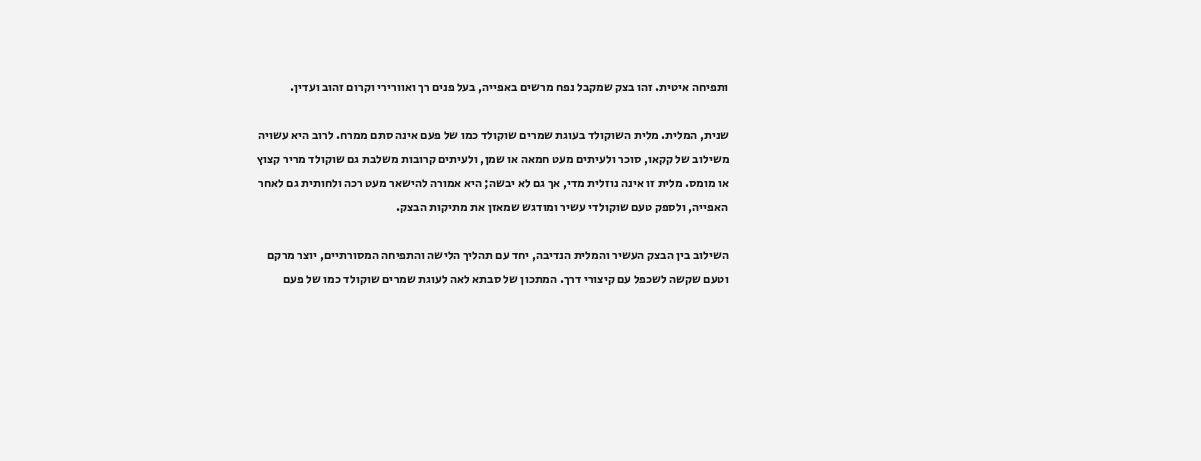ותפיחה איטית. זהו בצק שמקבל נפח מרשים באפייה, בעל פנים רך ואוורירי וקרום זהוב ועדין.

שנית, המלית. מלית השוקולד בעוגת שמרים שוקולד כמו של פעם אינה סתם ממרח. לרוב היא עשויה משילוב של קקאו, סוכר ולעיתים מעט חמאה או שמן, ולעיתים קרובות משלבת גם שוקולד מריר קצוץ או מומס. מלית זו אינה נוזלית מדי, אך גם לא יבשה; היא אמורה להישאר מעט רכה ולחותית גם לאחר האפייה, ולספק טעם שוקולדי עשיר ומודגש שמאזן את מתיקות הבצק.

השילוב בין הבצק העשיר והמלית הנדיבה, יחד עם תהליך הלישה והתפיחה המסורתיים, יוצר מרקם וטעם שקשה לשכפל עם קיצורי דרך. המתכון של סבתא לאה לעוגת שמרים שוקולד כמו של פעם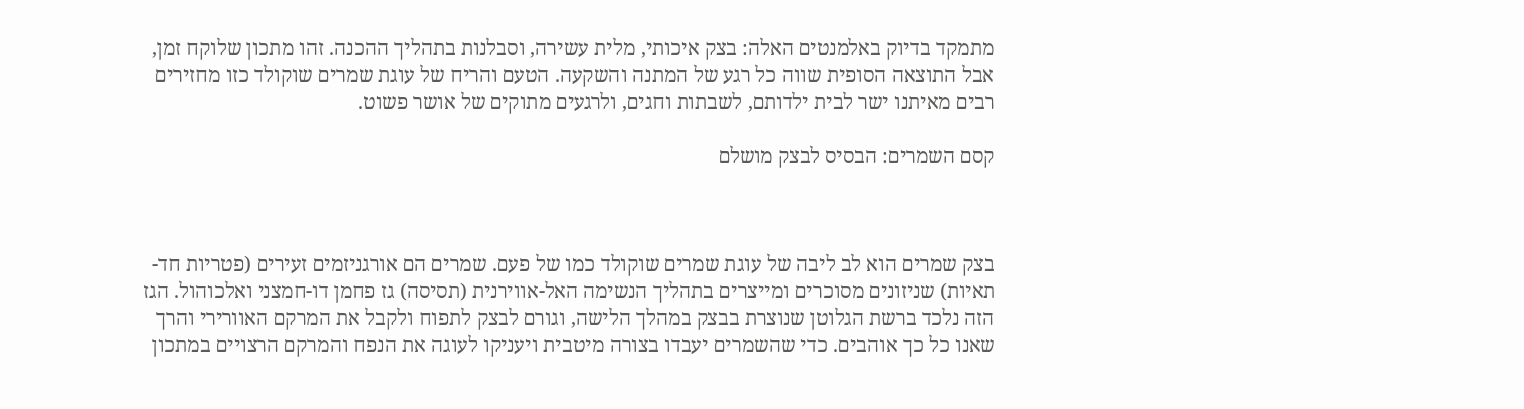מתמקד בדיוק באלמנטים האלה: בצק איכותי, מלית עשירה, וסבלנות בתהליך ההכנה. זהו מתכון שלוקח זמן, אבל התוצאה הסופית שווה כל רגע של המתנה והשקעה. הטעם והריח של עוגת שמרים שוקולד כזו מחזירים רבים מאיתנו ישר לבית ילדותם, לשבתות וחגים, ולרגעים מתוקים של אושר פשוט.

קסם השמרים: הבסיס לבצק מושלם



בצק שמרים הוא לב ליבה של עוגת שמרים שוקולד כמו של פעם. שמרים הם אורגניזמים זעירים (פטריות חד-תאיות) שניזונים מסוכרים ומייצרים בתהליך הנשימה האל-אווירנית (תסיסה) גז פחמן דו-חמצני ואלכוהול. הגז הזה נלכד ברשת הגלוטן שנוצרת בבצק במהלך הלישה, וגורם לבצק לתפוח ולקבל את המרקם האוורירי והרך שאנו כל כך אוהבים. כדי שהשמרים יעבדו בצורה מיטבית ויעניקו לעוגה את הנפח והמרקם הרצויים במתכון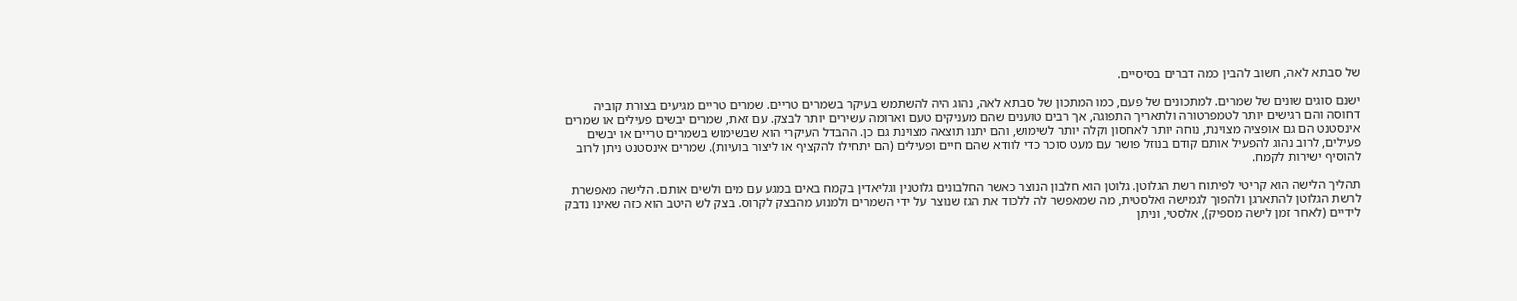של סבתא לאה, חשוב להבין כמה דברים בסיסיים.

ישנם סוגים שונים של שמרים. למתכונים של פעם, כמו המתכון של סבתא לאה, נהוג היה להשתמש בעיקר בשמרים טריים. שמרים טריים מגיעים בצורת קוביה דחוסה והם רגישים יותר לטמפרטורה ולתאריך התפוגה, אך רבים טוענים שהם מעניקים טעם וארומה עשירים יותר לבצק. עם זאת, שמרים יבשים פעילים או שמרים אינסטנט הם גם אופציה מצוינת, נוחה יותר לאחסון וקלה יותר לשימוש, והם יתנו תוצאה מצוינת גם כן. ההבדל העיקרי הוא שבשימוש בשמרים טריים או יבשים פעילים, לרוב נהוג להפעיל אותם קודם בנוזל פושר עם מעט סוכר כדי לוודא שהם חיים ופעילים (הם יתחילו להקציף או ליצור בועיות). שמרים אינסטנט ניתן לרוב להוסיף ישירות לקמח.

תהליך הלישה הוא קריטי לפיתוח רשת הגלוטן. גלוטן הוא חלבון הנוצר כאשר החלבונים גלוטנין וגליאדין בקמח באים במגע עם מים ולשים אותם. הלישה מאפשרת לרשת הגלוטן להתארגן ולהפוך לגמישה ואלסטית, מה שמאפשר לה ללכוד את הגז שנוצר על ידי השמרים ולמנוע מהבצק לקרוס. בצק לש היטב הוא כזה שאינו נדבק לידיים (לאחר זמן לישה מספיק), אלסטי, וניתן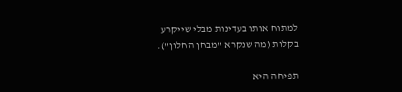למתוח אותו בעדינות מבלי שייקרע בקלות (מה שנקרא "מבחן החלון").

תפיחה היא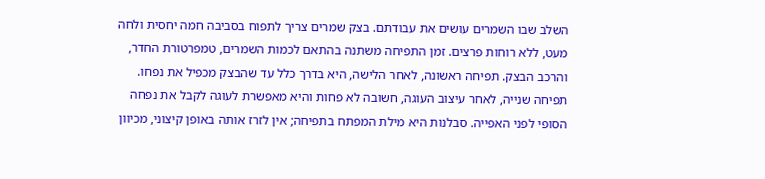השלב שבו השמרים עושים את עבודתם. בצק שמרים צריך לתפוח בסביבה חמה יחסית ולחה מעט, ללא רוחות פרצים. זמן התפיחה משתנה בהתאם לכמות השמרים, טמפרטורת החדר, והרכב הבצק. תפיחה ראשונה, לאחר הלישה, היא בדרך כלל עד שהבצק מכפיל את נפחו. תפיחה שנייה, לאחר עיצוב העוגה, חשובה לא פחות והיא מאפשרת לעוגה לקבל את נפחה הסופי לפני האפייה. סבלנות היא מילת המפתח בתפיחה; אין לזרז אותה באופן קיצוני, מכיוון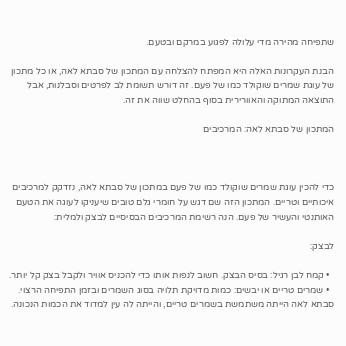שתפיחה מהירה מדי עלולה לפגוע במרקם ובטעם.

הבנת העקרונות האלה היא המפתח להצלחה עם המתכון של סבתא לאה, או כל מתכון של עוגת שמרים שוקולד כמו של פעם. זה דורש תשומת לב לפרטים וסבלנות, אבל התוצאה המתוקה והאוורירית בסוף בהחלט שווה את זה.

המתכון של סבתא לאה: המרכיבים



כדי להכין עוגת שמרים שוקולד כמו של פעם במתכון של סבתא לאה, נזדקק למרכיבים איכותיים וטריים. המתכון הזה שם דגש על חומרי גלם טובים שיעניקו לעוגה את הטעם האותנטי והעשיר של פעם. הנה רשימת המרכיבים הבסיסיים לבצק ולמלית:

לבצק:

  • קמח לבן רגיל: בסיס הבצק. חשוב לנפות אותו כדי להכניס אוויר ולקבל בצק קל יותר.
  • שמרים טריים או יבשים: כמות מדויקת תלויה בסוג השמרים ובזמן התפיחה הרצוי. סבתא לאה הייתה משתמשת בשמרים טריים, והייתה לה עין למדוד את הכמות הנכונה.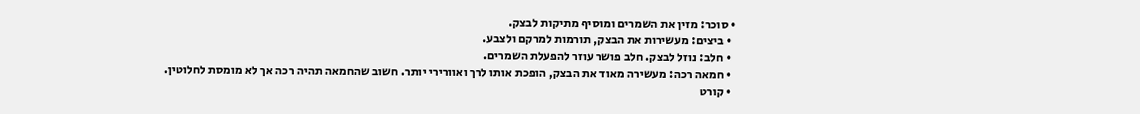• סוכר: מזין את השמרים ומוסיף מתיקות לבצק.
  • ביצים: מעשירות את הבצק, תורמות למרקם ולצבע.
  • חלב: נוזל לבצק. חלב פושר עוזר להפעלת השמרים.
  • חמאה רכה: מעשירה מאוד את הבצק, הופכת אותו לרך ואוורירי יותר. חשוב שהחמאה תהיה רכה אך לא מומסת לחלוטין.
  • קורט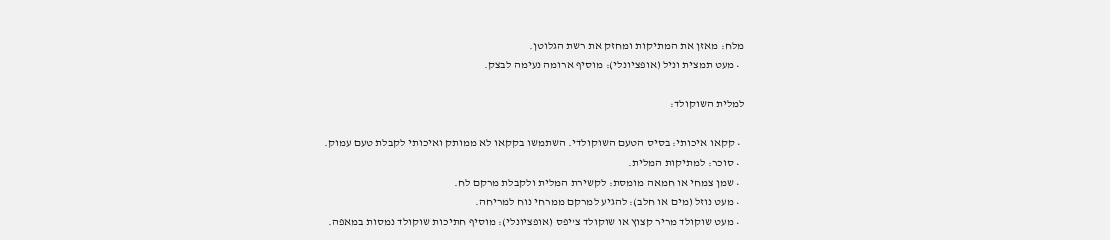מלח: מאזן את המתיקות ומחזק את רשת הגלוטן.
  • מעט תמצית וניל (אופציונלי): מוסיף ארומה נעימה לבצק.

למלית השוקולד:

  • קקאו איכותי: בסיס הטעם השוקולדי. השתמשו בקקאו לא ממותק ואיכותי לקבלת טעם עמוק.
  • סוכר: למתיקות המלית.
  • שמן צמחי או חמאה מומסת: לקשירת המלית ולקבלת מרקם לח.
  • מעט נוזל (מים או חלב): להגיע למרקם ממרחי נוח למריחה.
  • מעט שוקולד מריר קצוץ או שוקולד צ'יפס (אופציונלי): מוסיף חתיכות שוקולד נמסות במאפה.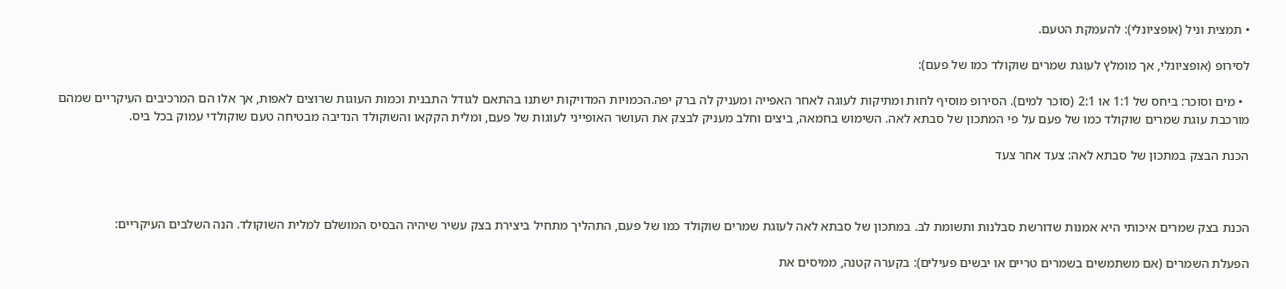• תמצית וניל (אופציונלי): להעמקת הטעם.

לסירופ (אופציונלי, אך מומלץ לעוגת שמרים שוקולד כמו של פעם):

  • מים וסוכר: ביחס של 1:1 או 2:1 (סוכר למים). הסירופ מוסיף לחות ומתיקות לעוגה לאחר האפייה ומעניק לה ברק יפה.הכמויות המדויקות ישתנו בהתאם לגודל התבנית וכמות העוגות שרוצים לאפות, אך אלו הם המרכיבים העיקריים שמהם מורכבת עוגת שמרים שוקולד כמו של פעם על פי המתכון של סבתא לאה. השימוש בחמאה, ביצים וחלב מעניק לבצק את העושר האופייני לעוגות של פעם, ומלית הקקאו והשוקולד הנדיבה מבטיחה טעם שוקולדי עמוק בכל ביס.

הכנת הבצק במתכון של סבתא לאה: צעד אחר צעד



הכנת בצק שמרים איכותי היא אמנות שדורשת סבלנות ותשומת לב. במתכון של סבתא לאה לעוגת שמרים שוקולד כמו של פעם, התהליך מתחיל ביצירת בצק עשיר שיהיה הבסיס המושלם למלית השוקולד. הנה השלבים העיקריים:

הפעלת השמרים (אם משתמשים בשמרים טריים או יבשים פעילים): בקערה קטנה, ממיסים את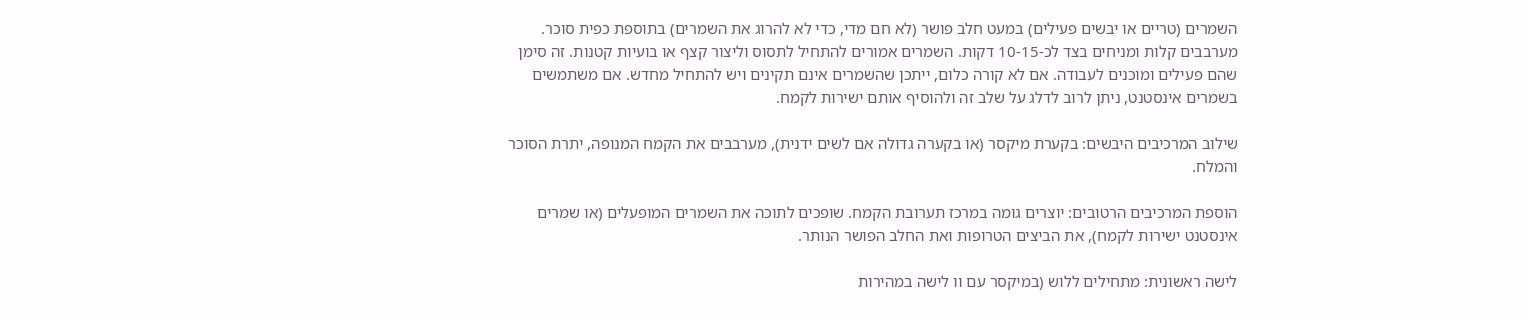השמרים (טריים או יבשים פעילים) במעט חלב פושר (לא חם מדי, כדי לא להרוג את השמרים) בתוספת כפית סוכר. מערבבים קלות ומניחים בצד לכ-10-15 דקות. השמרים אמורים להתחיל לתסוס וליצור קצף או בועיות קטנות. זה סימן שהם פעילים ומוכנים לעבודה. אם לא קורה כלום, ייתכן שהשמרים אינם תקינים ויש להתחיל מחדש. אם משתמשים בשמרים אינסטנט, ניתן לרוב לדלג על שלב זה ולהוסיף אותם ישירות לקמח.

שילוב המרכיבים היבשים: בקערת מיקסר (או בקערה גדולה אם לשים ידנית), מערבבים את הקמח המנופה, יתרת הסוכר והמלח.

הוספת המרכיבים הרטובים: יוצרים גומה במרכז תערובת הקמח. שופכים לתוכה את השמרים המופעלים (או שמרים אינסטנט ישירות לקמח), את הביצים הטרופות ואת החלב הפושר הנותר.

לישה ראשונית: מתחילים ללוש (במיקסר עם וו לישה במהירות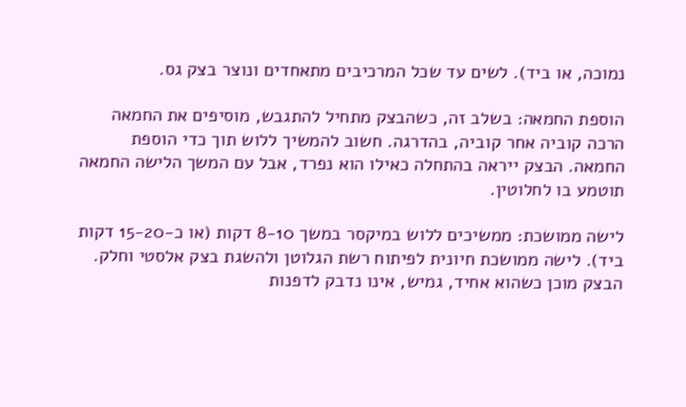נמוכה, או ביד). לשים עד שכל המרכיבים מתאחדים ונוצר בצק גס.

הוספת החמאה: בשלב זה, כשהבצק מתחיל להתגבש, מוסיפים את החמאה הרכה קוביה אחר קוביה, בהדרגה. חשוב להמשיך ללוש תוך כדי הוספת החמאה. הבצק ייראה בהתחלה כאילו הוא נפרד, אבל עם המשך הלישה החמאה תוטמע בו לחלוטין.

לישה ממושכת: ממשיכים ללוש במיקסר במשך 8-10 דקות (או כ-15-20 דקות ביד). לישה ממושכת חיונית לפיתוח רשת הגלוטן ולהשגת בצק אלסטי וחלק. הבצק מוכן כשהוא אחיד, גמיש, אינו נדבק לדפנות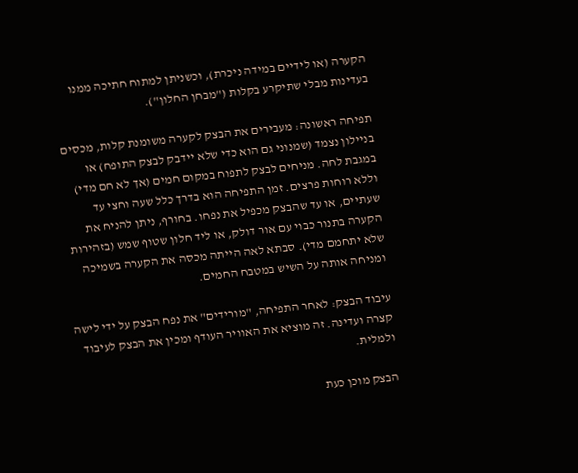הקערה (או לידיים במידה ניכרת), וכשניתן למתוח חתיכה ממנו בעדינות מבלי שתיקרע בקלות ("מבחן החלון").

תפיחה ראשונה: מעבירים את הבצק לקערה משומנת קלות, מכסים בניילון נצמד (שמנוני גם הוא כדי שלא יידבק לבצק התופח) או במגבת לחה. מניחים לבצק לתפוח במקום חמים (אך לא חם מדי) וללא רוחות פרצים. זמן התפיחה הוא בדרך כלל שעה וחצי עד שעתיים, או עד שהבצק מכפיל את נפחו. בחורף, ניתן להניח את הקערה בתנור כבוי עם אור דולק, או ליד חלון שטוף שמש (בזהירות שלא יתחמם מדי). סבתא לאה הייתה מכסה את הקערה בשמיכה ומניחה אותה על השיש במטבח החמים.

עיבוד הבצק: לאחר התפיחה, "מורידים" את נפח הבצק על ידי לישה קצרה ועדינה. זה מוציא את האוויר העודף ומכין את הבצק לעיבוד ולמלית.

הבצק מוכן כעת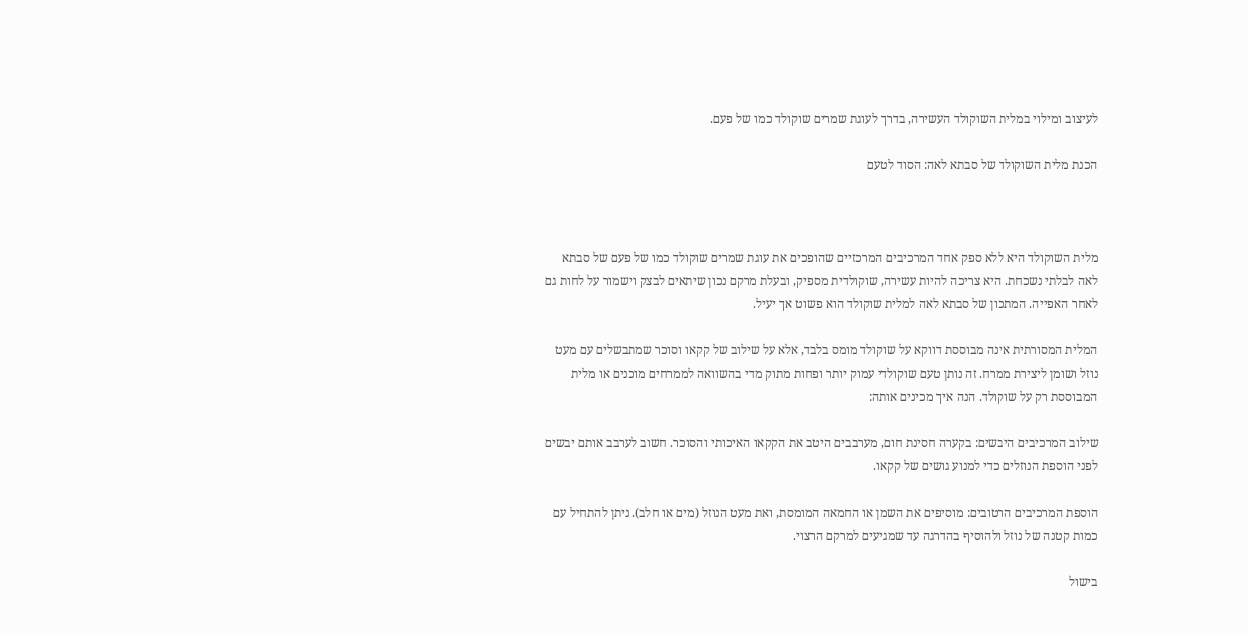לעיצוב ומילוי במלית השוקולד העשירה, בדרך לעוגת שמרים שוקולד כמו של פעם.

הכנת מלית השוקולד של סבתא לאה: הסוד לטעם



מלית השוקולד היא ללא ספק אחד המרכיבים המרכזיים שהופכים את עוגת שמרים שוקולד כמו של פעם של סבתא לאה לבלתי נשכחת. היא צריכה להיות עשירה, שוקולדית מספיק, ובעלת מרקם נכון שיתאים לבצק וישמור על לחות גם לאחר האפייה. המתכון של סבתא לאה למלית שוקולד הוא פשוט אך יעיל.

המלית המסורתית אינה מבוססת דווקא על שוקולד מומס בלבד, אלא על שילוב של קקאו וסוכר שמתבשלים עם מעט נוזל ושומן ליצירת ממרח. זה נותן טעם שוקולדי עמוק יותר ופחות מתוק מדי בהשוואה לממרחים מוכנים או מלית המבוססת רק על שוקולד. הנה איך מכינים אותה:

שילוב המרכיבים היבשים: בקערה חסינת חום, מערבבים היטב את הקקאו האיכותי והסוכר. חשוב לערבב אותם יבשים לפני הוספת הנוזלים כדי למנוע גושים של קקאו.

הוספת המרכיבים הרטובים: מוסיפים את השמן או החמאה המומסת, ואת מעט הנוזל (מים או חלב). ניתן להתחיל עם כמות קטנה של נוזל ולהוסיף בהדרגה עד שמגיעים למרקם הרצוי.

בישול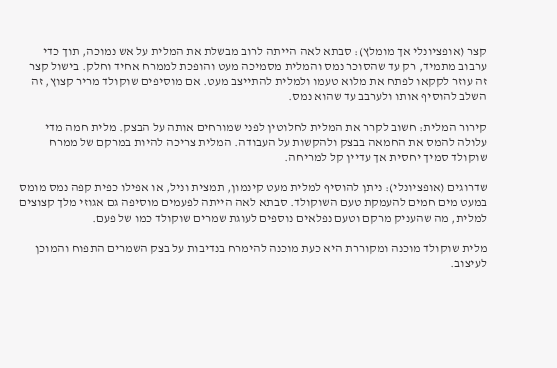קצר (אופציונלי אך מומלץ): סבתא לאה הייתה לרוב מבשלת את המלית על אש נמוכה, תוך כדי ערבוב מתמיד, רק עד שהסוכר נמס והמלית מסמיכה מעט והופכת לממרח אחיד וחלק. בישול קצר זה עוזר לקקאו לפתח את מלוא טעמו ולמלית להתייצב מעט. אם מוסיפים שוקולד מריר קצוץ, זה השלב להוסיף אותו ולערבב עד שהוא נמס.

קירור המלית: חשוב לקרר את המלית לחלוטין לפני שמורחים אותה על הבצק. מלית חמה מדי עלולה להמס את החמאה בבצק ולהקשות על העבודה. המלית צריכה להיות במרקם של ממרח שוקולד סמיך יחסית אך עדיין קל למריחה.

שדרוגים (אופציונלי): ניתן להוסיף למלית מעט קינמון, תמצית וניל, או אפילו כפית קפה נמס מומס במעט מים חמים להעמקת טעם השוקולד. סבתא לאה הייתה לפעמים מוסיפה גם אגוזי מלך קצוצים למלית, מה שהעניק מרקם וטעם נפלאים נוספים לעוגת שמרים שוקולד כמו של פעם.

מלית שוקולד מוכנה ומקוררת היא כעת מוכנה להימרח בנדיבות על בצק השמרים התפוח והמוכן לעיצוב.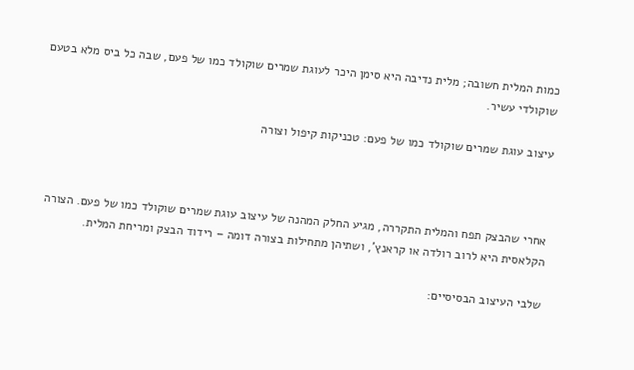כמות המלית חשובה; מלית נדיבה היא סימן היכר לעוגת שמרים שוקולד כמו של פעם, שבה כל ביס מלא בטעם שוקולדי עשיר.

עיצוב עוגת שמרים שוקולד כמו של פעם: טכניקות קיפול וצורה



אחרי שהבצק תפח והמלית התקררה, מגיע החלק המהנה של עיצוב עוגת שמרים שוקולד כמו של פעם. הצורה הקלאסית היא לרוב רולדה או קראנץ', ושתיהן מתחילות בצורה דומה – רידוד הבצק ומריחת המלית.

שלבי העיצוב הבסיסיים: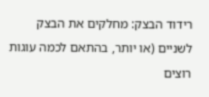רידוד הבצק: מחלקים את הבצק לשניים (או יותר, בהתאם לכמה עוגות רוצים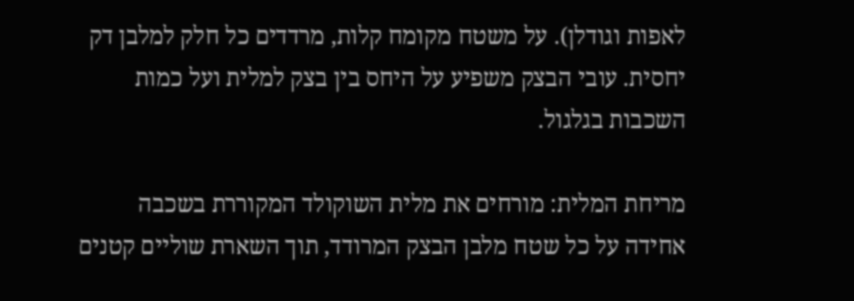לאפות וגודלן). על משטח מקומח קלות, מרדדים כל חלק למלבן דק יחסית. עובי הבצק משפיע על היחס בין בצק למלית ועל כמות השכבות בגלגול.

מריחת המלית: מורחים את מלית השוקולד המקוררת בשכבה אחידה על כל שטח מלבן הבצק המרודד, תוך השארת שוליים קטנים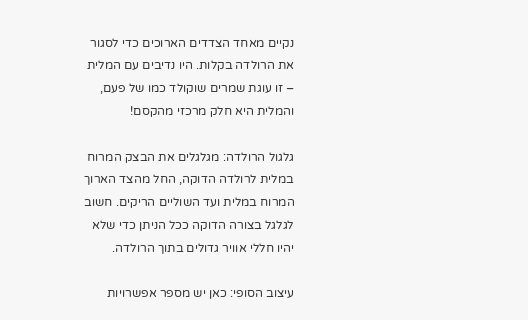נקיים מאחד הצדדים הארוכים כדי לסגור את הרולדה בקלות. היו נדיבים עם המלית – זו עוגת שמרים שוקולד כמו של פעם, והמלית היא חלק מרכזי מהקסם!

גלגול הרולדה: מגלגלים את הבצק המרוח במלית לרולדה הדוקה, החל מהצד הארוך המרוח במלית ועד השוליים הריקים. חשוב לגלגל בצורה הדוקה ככל הניתן כדי שלא יהיו חללי אוויר גדולים בתוך הרולדה.

עיצוב הסופי: כאן יש מספר אפשרויות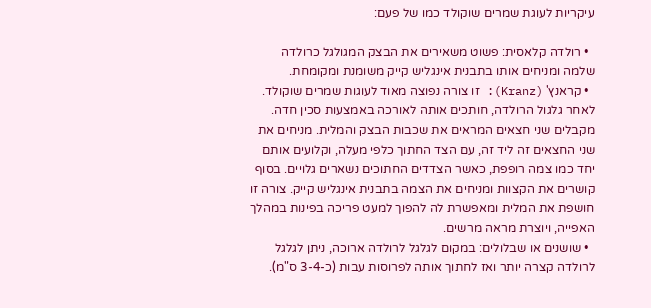עיקריות לעוגת שמרים שוקולד כמו של פעם:

  • רולדה קלאסית: פשוט משאירים את הבצק המגולגל כרולדה שלמה ומניחים אותו בתבנית אינגליש קייק משומנת ומקומחת.
  • קראנץ' (Kranz): זו צורה נפוצה מאוד לעוגות שמרים שוקולד. לאחר גלגול הרולדה, חותכים אותה לאורכה באמצעות סכין חדה. מקבלים שני חצאים המראים את שכבות הבצק והמלית. מניחים את שני החצאים זה ליד זה, עם הצד החתוך כלפי מעלה, וקלועים אותם יחד כמו צמה רופפת, כאשר הצדדים החתוכים נשארים גלויים. בסוף קושרים את הקצוות ומניחים את הצמה בתבנית אינגליש קייק. צורה זו חושפת את המלית ומאפשרת לה להפוך למעט פריכה בפינות במהלך האפייה, ויוצרת מראה מרשים.
  • שושנים או שבלולים: במקום לגלגל לרולדה ארוכה, ניתן לגלגל לרולדה קצרה יותר ואז לחתוך אותה לפרוסות עבות (כ-3-4 ס"מ).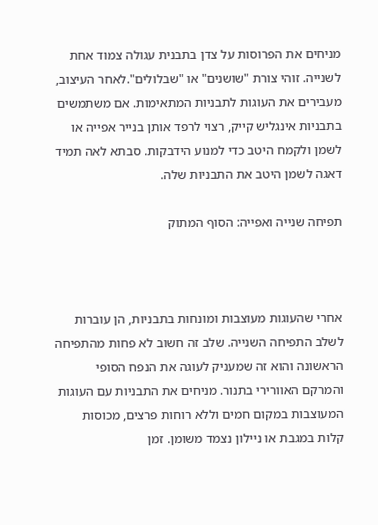מניחים את הפרוסות על צדן בתבנית עגולה צמוד אחת לשנייה. זוהי צורת "שושנים" או "שבלולים".לאחר העיצוב, מעבירים את העוגות לתבניות המתאימות. אם משתמשים בתבניות אינגליש קייק, רצוי לרפד אותן בנייר אפייה או לשמן ולקמח היטב כדי למנוע הידבקות. סבתא לאה תמיד דאגה לשמן היטב את התבניות שלה.

תפיחה שנייה ואפייה: הסוף המתוק



אחרי שהעוגות מעוצבות ומונחות בתבניות, הן עוברות לשלב התפיחה השנייה. שלב זה חשוב לא פחות מהתפיחה הראשונה והוא זה שמעניק לעוגה את הנפח הסופי והמרקם האוורירי בתנור. מניחים את התבניות עם העוגות המעוצבות במקום חמים וללא רוחות פרצים, מכוסות קלות במגבת או ניילון נצמד משומן. זמן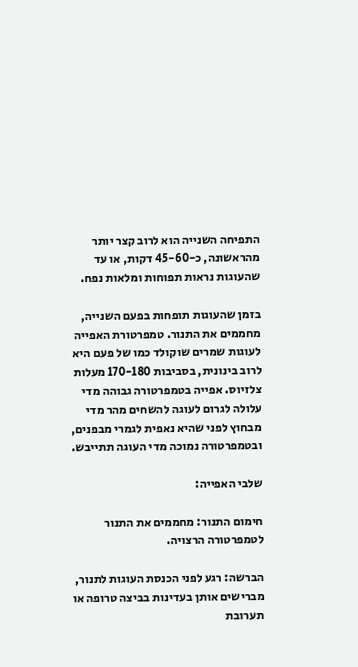התפיחה השנייה הוא לרוב קצר יותר מהראשונה, כ-45-60 דקות, או עד שהעוגות נראות תפוחות ומלאות נפח.

בזמן שהעוגות תופחות בפעם השנייה, מחממים את התנור. טמפרטורת האפייה לעוגות שמרים שוקולד כמו של פעם היא לרוב בינונית, בסביבות 170-180 מעלות צלזיוס. אפייה בטמפרטורה גבוהה מדי עלולה לגרום לעוגה להשחים מהר מדי מבחוץ לפני שהיא נאפית לגמרי מבפנים, ובטמפרטורה נמוכה מדי העוגה תתייבש.

שלבי האפייה:

חימום התנור: מחממים את התנור לטמפרטורה הרצויה.

הברשה: רגע לפני הכנסת העוגות לתנור, מברישים אותן בעדינות בביצה טרופה או תערובת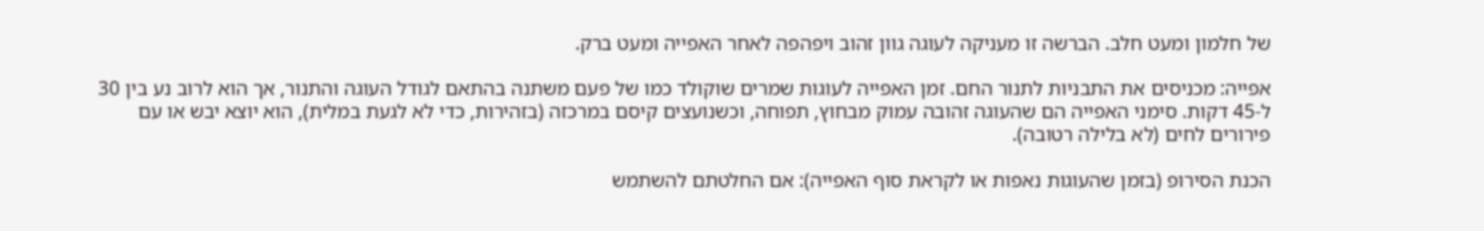של חלמון ומעט חלב. הברשה זו מעניקה לעוגה גוון זהוב ויפהפה לאחר האפייה ומעט ברק.

אפייה: מכניסים את התבניות לתנור החם. זמן האפייה לעוגות שמרים שוקולד כמו של פעם משתנה בהתאם לגודל העוגה והתנור, אך הוא לרוב נע בין 30 ל-45 דקות. סימני האפייה הם שהעוגה זהובה עמוק מבחוץ, תפוחה, וכשנועצים קיסם במרכזה (בזהירות, כדי לא לגעת במלית), הוא יוצא יבש או עם פירורים לחים (לא בלילה רטובה).

הכנת הסירופ (בזמן שהעוגות נאפות או לקראת סוף האפייה): אם החלטתם להשתמש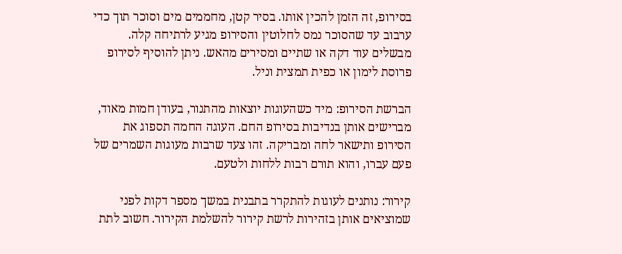בסירופ, זה הזמן להכין אותו. בסיר קטן, מחממים מים וסוכר תוך כדי ערבוב עד שהסוכר נמס לחלוטין והסירופ מגיע לרתיחה קלה. מבשלים עוד דקה או שתיים ומסירים מהאש. ניתן להוסיף לסירופ פרוסת לימון או כפית תמצית וניל.

הברשת הסירופ: מיד כשהעוגות יוצאות מהתנור, בעודן חמות מאוד, מברישים אותן בנדיבות בסירופ החם. העוגה החמה תספוג את הסירופ ותישאר לחה ומבריקה. זהו צעד שרבות מעוגות השמרים של פעם עברו, והוא תורם רבות ללחות ולטעם.

קירור: נותנים לעוגות להתקרר בתבנית במשך מספר דקות לפני שמוציאים אותן בזהירות לרשת קירור להשלמת הקירור. חשוב לתת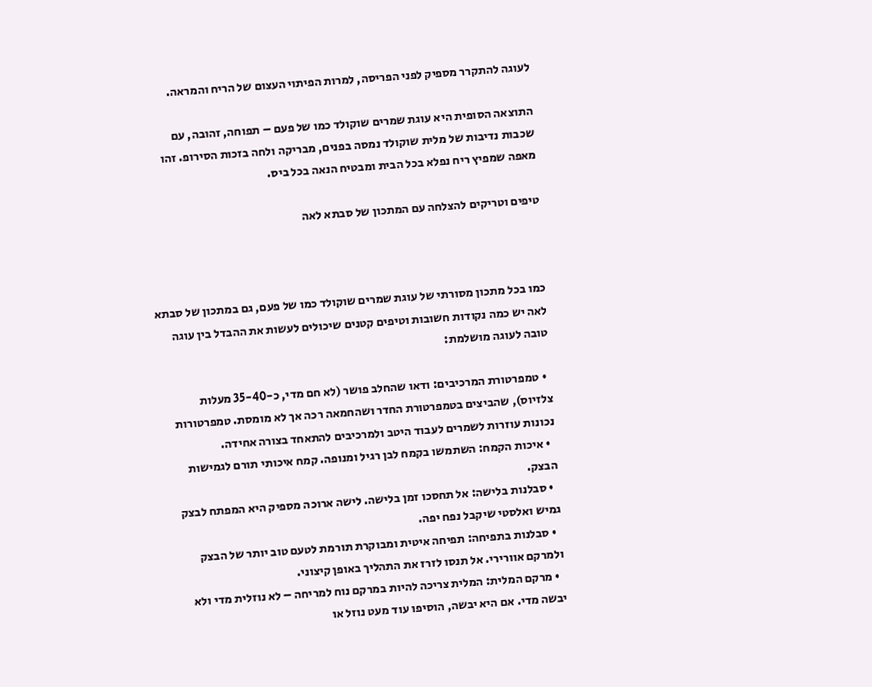לעוגה להתקרר מספיק לפני הפריסה, למרות הפיתוי העצום של הריח והמראה.

התוצאה הסופית היא עוגת שמרים שוקולד כמו של פעם – תפוחה, זהובה, עם שכבות נדיבות של מלית שוקולד נמסה בפנים, מבריקה ולחה בזכות הסירופ. זהו מאפה שמפיץ ריח נפלא בכל הבית ומבטיח הנאה בכל ביס.

טיפים וטריקים להצלחה עם המתכון של סבתא לאה



כמו בכל מתכון מסורתי של עוגת שמרים שוקולד כמו של פעם, גם במתכון של סבתא לאה יש כמה נקודות חשובות וטיפים קטנים שיכולים לעשות את ההבדל בין עוגה טובה לעוגה מושלמת:

  • טמפרטורת המרכיבים: ודאו שהחלב פושר (לא חם מדי, כ-35-40 מעלות צלזיוס), שהביצים בטמפרטורת החדר ושהחמאה רכה אך לא מומסת. טמפרטורות נכונות עוזרות לשמרים לעבוד היטב ולמרכיבים להתאחד בצורה אחידה.
  • איכות הקמח: השתמשו בקמח לבן רגיל ומנופה. קמח איכותי תורם לגמישות הבצק.
  • סבלנות בלישה: אל תחסכו זמן בלישה. לישה ארוכה מספיק היא המפתח לבצק גמיש ואלסטי שיקבל נפח יפה.
  • סבלנות בתפיחה: תפיחה איטית ומבוקרת תורמת לטעם טוב יותר של הבצק ולמרקם אוורירי. אל תנסו לזרז את התהליך באופן קיצוני.
  • מרקם המלית: המלית צריכה להיות במרקם נוח למריחה – לא נוזלית מדי ולא יבשה מדי. אם היא יבשה, הוסיפו עוד מעט נוזל או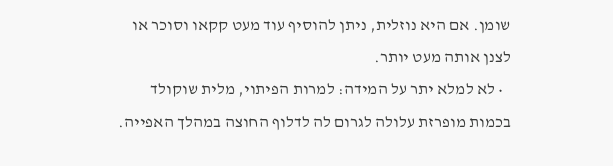שומן. אם היא נוזלית, ניתן להוסיף עוד מעט קקאו וסוכר או לצנן אותה מעט יותר.
  • לא למלא יתר על המידה: למרות הפיתוי, מלית שוקולד בכמות מופרזת עלולה לגרום לה לדלוף החוצה במהלך האפייה.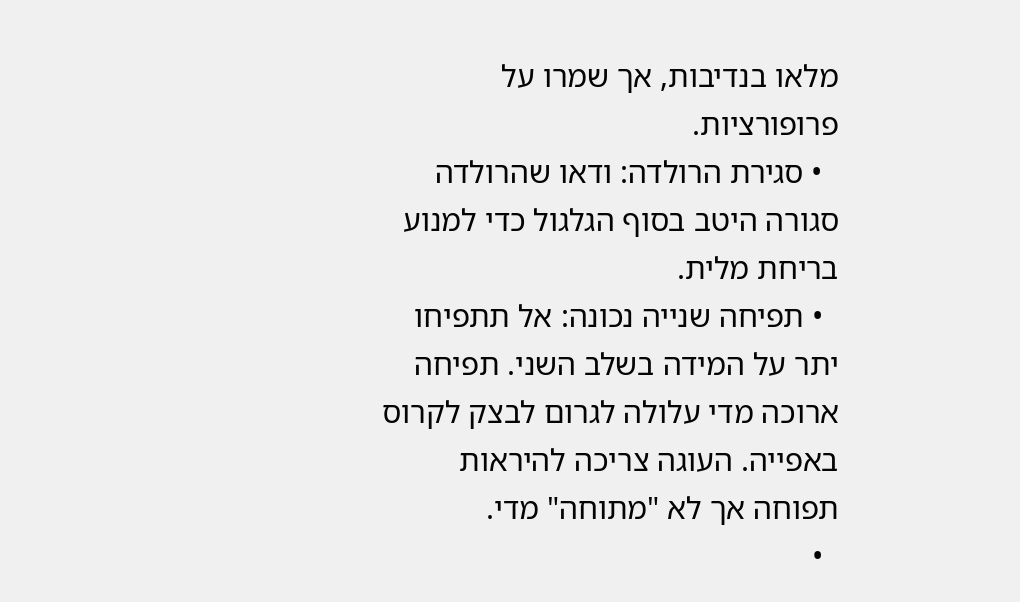מלאו בנדיבות, אך שמרו על פרופורציות.
  • סגירת הרולדה: ודאו שהרולדה סגורה היטב בסוף הגלגול כדי למנוע בריחת מלית.
  • תפיחה שנייה נכונה: אל תתפיחו יתר על המידה בשלב השני. תפיחה ארוכה מדי עלולה לגרום לבצק לקרוס באפייה. העוגה צריכה להיראות תפוחה אך לא "מתוחה" מדי.
  •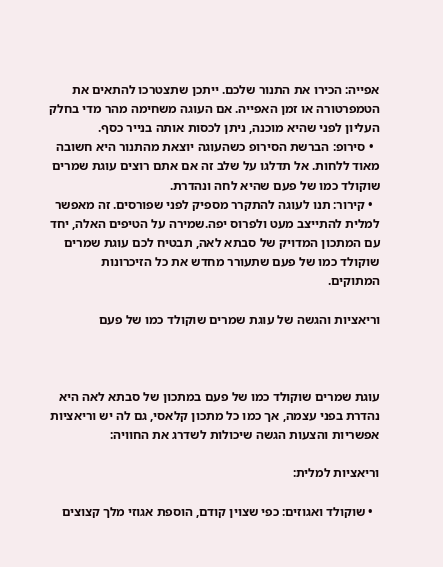אפייה: הכירו את התנור שלכם. ייתכן שתצטרכו להתאים את הטמפרטורה או זמן האפייה. אם העוגה משחימה מהר מדי בחלק העליון לפני שהיא מוכנה, ניתן לכסות אותה בנייר כסף.
  • סירופ: הברשת הסירופ כשהעוגה יוצאת מהתנור היא חשובה מאוד ללחות. אל תדלגו על שלב זה אם אתם רוצים עוגת שמרים שוקולד כמו של פעם שהיא לחה ונהדרת.
  • קירור: תנו לעוגה להתקרר מספיק לפני שפורסים. זה מאפשר למלית להתייצב מעט ולפרוס יפה.שמירה על הטיפים האלה, יחד עם המתכון המדויק של סבתא לאה, תבטיח לכם עוגת שמרים שוקולד כמו של פעם שתעורר מחדש את כל הזיכרונות המתוקים.

וריאציות והגשה של עוגת שמרים שוקולד כמו של פעם



עוגת שמרים שוקולד כמו של פעם במתכון של סבתא לאה היא נהדרת בפני עצמה, אך כמו כל מתכון קלאסי, גם לה יש וריאציות אפשריות והצעות הגשה שיכולות לשדרג את החוויה:

וריאציות למלית:

  • שוקולד ואגוזים: כפי שצוין קודם, הוספת אגוזי מלך קצוצים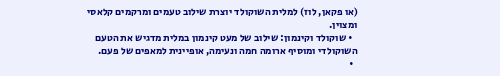(או פקאן, לוז) למלית השוקולד יוצרת שילוב טעמים ומרקמים קלאסי ומצוין.
  • שוקולד וקינמון: שילוב של מעט קינמון במלית מדגיש את הטעם השוקולדי ומוסיף ארומה חמה ונעימה, אופיינית למאפים של פעם.
  •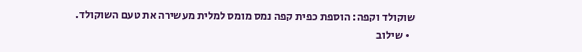שוקולד וקפה: הוספת כפית קפה נמס מומס למלית מעשירה את טעם השוקולד.
  • שילוב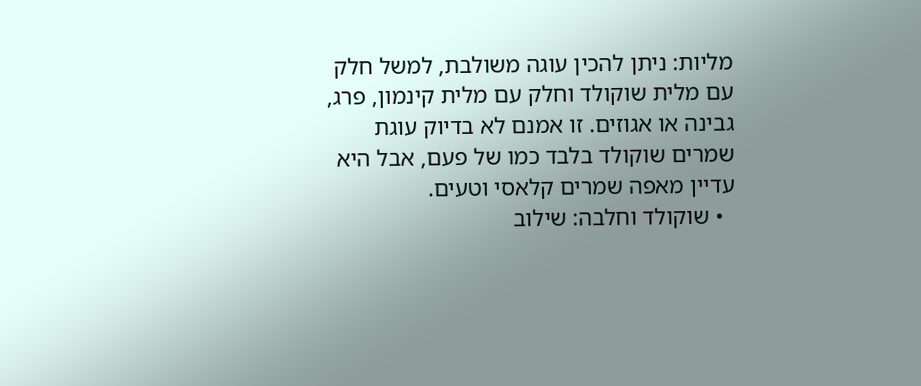מליות: ניתן להכין עוגה משולבת, למשל חלק עם מלית שוקולד וחלק עם מלית קינמון, פרג, גבינה או אגוזים. זו אמנם לא בדיוק עוגת שמרים שוקולד בלבד כמו של פעם, אבל היא עדיין מאפה שמרים קלאסי וטעים.
  • שוקולד וחלבה: שילוב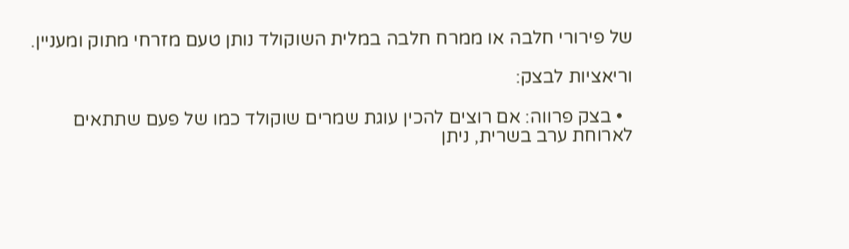של פירורי חלבה או ממרח חלבה במלית השוקולד נותן טעם מזרחי מתוק ומעניין.

וריאציות לבצק:

  • בצק פרווה: אם רוצים להכין עוגת שמרים שוקולד כמו של פעם שתתאים לארוחת ערב בשרית, ניתן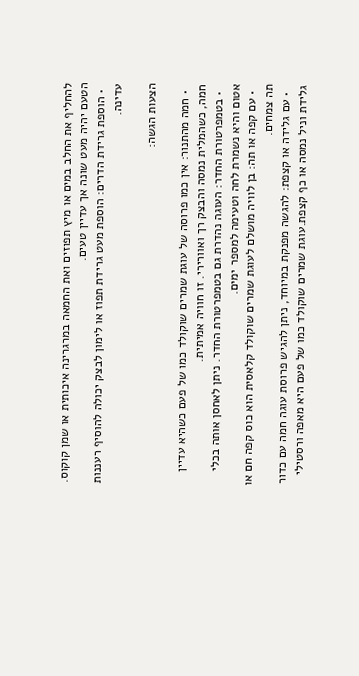להחליף את החלב במים או מיץ תפוזים ואת החמאה במרגרינה איכותית או שמן קוקוס. הטעם יהיה מעט שונה אך עדיין טעים.
  • הוספת גרידת הדרים: הוספת מעט גרידת תפוז או לימון לבצק יכולה להוסיף רעננות עדינה.

הצעות הגשה:

  • חמה מהתנור: אין כמו פרוסה של עוגת שמרים שוקולד כמו של פעם כשהיא עדיין חמה, כשהמלית נמסה והבצק רך ואוורירי. זו חוויה אמיתית.
  • בטמפרטורת החדר: העוגה נהדרת גם בטמפרטורת החדר. ניתן לאחסן אותה בכלי אטום והיא נשמרת לחה וטעימה למספר ימים.
  • עם קפה או תה: בן לוויה מושלם לעוגת שמרים שוקולד קלאסית הוא כוס קפה חם או תה צמחים.
  • עם גלידה או קצפת: להגשה מפנקת במיוחד, ניתן להגיש פרוסת עוגה חמה עם כדור גלידת וניל נמסה או כף קצפת.עוגת שמרים שוקולד כמו של פעם היא מאפה ורסטילי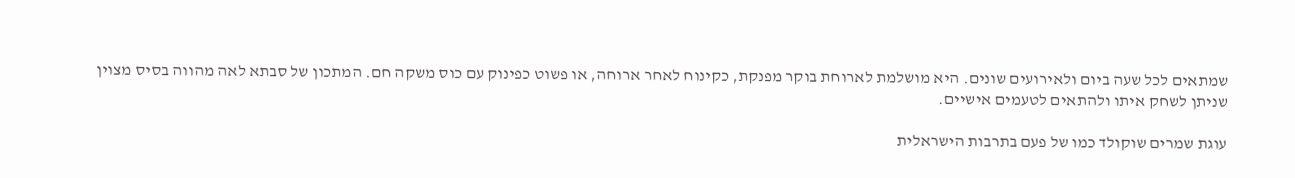שמתאים לכל שעה ביום ולאירועים שונים. היא מושלמת לארוחת בוקר מפנקת, כקינוח לאחר ארוחה, או פשוט כפינוק עם כוס משקה חם. המתכון של סבתא לאה מהווה בסיס מצוין שניתן לשחק איתו ולהתאים לטעמים אישיים.

עוגת שמרים שוקולד כמו של פעם בתרבות הישראלית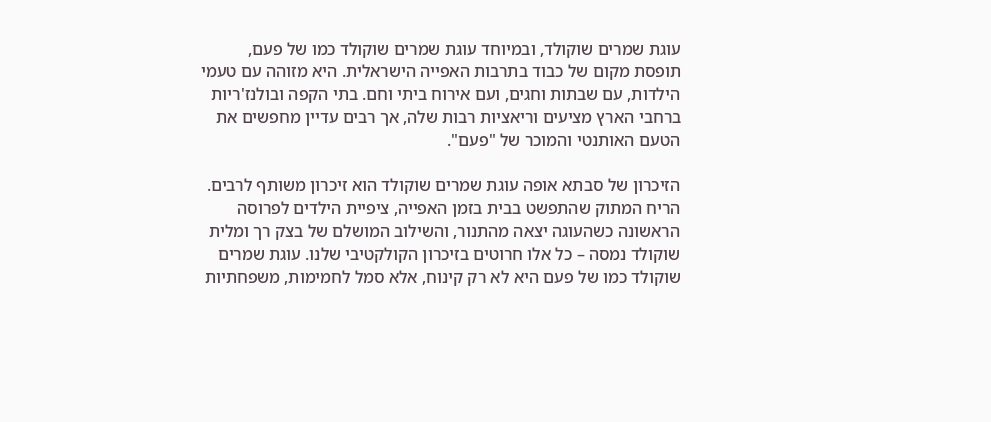עוגת שמרים שוקולד, ובמיוחד עוגת שמרים שוקולד כמו של פעם, תופסת מקום של כבוד בתרבות האפייה הישראלית. היא מזוהה עם טעמי הילדות, עם שבתות וחגים, ועם אירוח ביתי וחם. בתי הקפה ובולנז'ריות ברחבי הארץ מציעים וריאציות רבות שלה, אך רבים עדיין מחפשים את הטעם האותנטי והמוכר של "פעם".

הזיכרון של סבתא אופה עוגת שמרים שוקולד הוא זיכרון משותף לרבים. הריח המתוק שהתפשט בבית בזמן האפייה, ציפיית הילדים לפרוסה הראשונה כשהעוגה יצאה מהתנור, והשילוב המושלם של בצק רך ומלית שוקולד נמסה – כל אלו חרוטים בזיכרון הקולקטיבי שלנו. עוגת שמרים שוקולד כמו של פעם היא לא רק קינוח, אלא סמל לחמימות, משפחתיות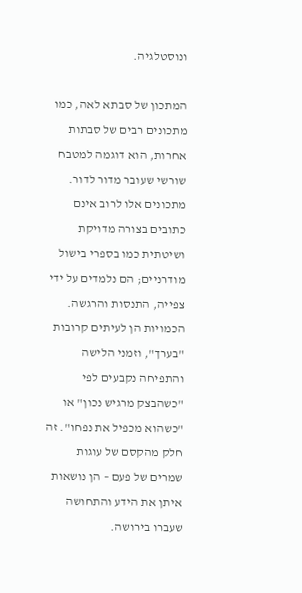ונוסטלגיה.

המתכון של סבתא לאה, כמו מתכונים רבים של סבתות אחרות, הוא דוגמה למטבח שורשי שעובר מדור לדור. מתכונים אלו לרוב אינם כתובים בצורה מדויקת ושיטתית כמו בספרי בישול מודרניים; הם נלמדים על ידי צפייה, התנסות והרגשה. הכמויות הן לעיתים קרובות "בערך", וזמני הלישה והתפיחה נקבעים לפי "כשהבצק מרגיש נכון" או "כשהוא מכפיל את נפחו". זה חלק מהקסם של עוגות שמרים של פעם – הן נושאות איתן את הידע והתחושה שעברו בירושה.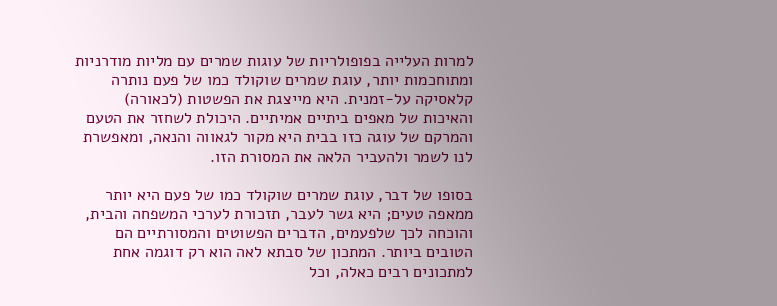למרות העלייה בפופולריות של עוגות שמרים עם מליות מודרניות ומתוחכמות יותר, עוגת שמרים שוקולד כמו של פעם נותרה קלאסיקה על-זמנית. היא מייצגת את הפשטות (לכאורה) והאיכות של מאפים ביתיים אמיתיים. היכולת לשחזר את הטעם והמרקם של עוגה כזו בבית היא מקור לגאווה והנאה, ומאפשרת לנו לשמר ולהעביר הלאה את המסורת הזו.

בסופו של דבר, עוגת שמרים שוקולד כמו של פעם היא יותר ממאפה טעים; היא גשר לעבר, תזכורת לערכי המשפחה והבית, והוכחה לכך שלפעמים, הדברים הפשוטים והמסורתיים הם הטובים ביותר. המתכון של סבתא לאה הוא רק דוגמה אחת למתכונים רבים כאלה, וכל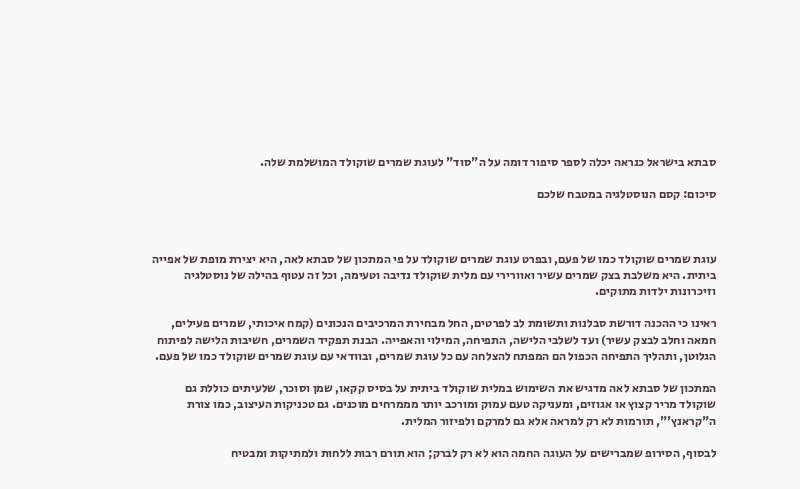סבתא בישראל כנראה יכלה לספר סיפור דומה על ה"סוד" לעוגת שמרים שוקולד המושלמת שלה.

סיכום: קסם הנוסטלגיה במטבח שלכם



עוגת שמרים שוקולד כמו של פעם, ובפרט עוגת שמרים שוקולד על פי המתכון של סבתא לאה, היא יצירת מופת של אפייה ביתית. היא משלבת בצק שמרים עשיר ואוורירי עם מלית שוקולד נדיבה וטעימה, וכל זה עטוף בהילה של נוסטלגיה וזיכרונות ילדות מתוקים.

ראינו כי ההכנה דורשת סבלנות ותשומת לב לפרטים, החל מבחירת המרכיבים הנכונים (קמח איכותי, שמרים פעילים, חמאה וחלב לבצק עשיר) ועד לשלבי הלישה, התפיחה, המילוי והאפייה. הבנת תפקיד השמרים, חשיבות הלישה לפיתוח הגלוטן, ותהליך התפיחה הכפול הם המפתח להצלחה עם כל עוגת שמרים, ובוודאי עם עוגת שמרים שוקולד כמו של פעם.

המתכון של סבתא לאה מדגיש את השימוש במלית שוקולד ביתית על בסיס קקאו, שמן וסוכר, שלעיתים כוללת גם שוקולד מריר קצוץ או אגוזים, ומעניקה טעם עמוק ומורכב יותר מממרחים מוכנים. גם טכניקות העיצוב, כמו צורת ה"קראנץ'", תורמות לא רק למראה אלא גם למרקם ולפיזור המלית.

לבסוף, הסירופ שמברישים על העוגה החמה הוא לא רק לברק; הוא תורם רבות ללחות ולמתיקות ומבטיח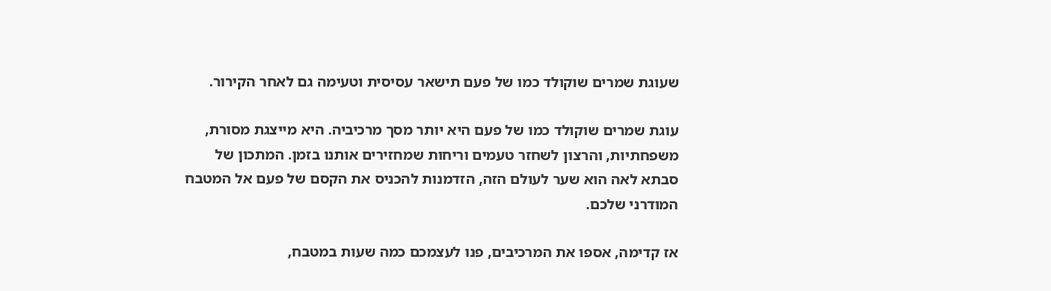שעוגת שמרים שוקולד כמו של פעם תישאר עסיסית וטעימה גם לאחר הקירור.

עוגת שמרים שוקולד כמו של פעם היא יותר מסך מרכיביה. היא מייצגת מסורת, משפחתיות, והרצון לשחזר טעמים וריחות שמחזירים אותנו בזמן. המתכון של סבתא לאה הוא שער לעולם הזה, הזדמנות להכניס את הקסם של פעם אל המטבח המודרני שלכם.

אז קדימה, אספו את המרכיבים, פנו לעצמכם כמה שעות במטבח,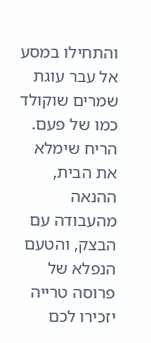והתחילו במסע אל עבר עוגת שמרים שוקולד כמו של פעם. הריח שימלא את הבית, ההנאה מהעבודה עם הבצק, והטעם הנפלא של פרוסה טרייה יזכירו לכם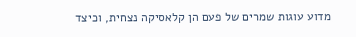מדוע עוגות שמרים של פעם הן קלאסיקה נצחית, וכיצד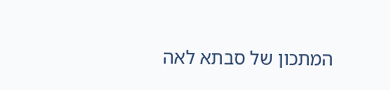המתכון של סבתא לאה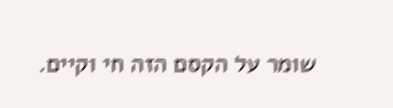שומר על הקסם הזה חי וקיים.